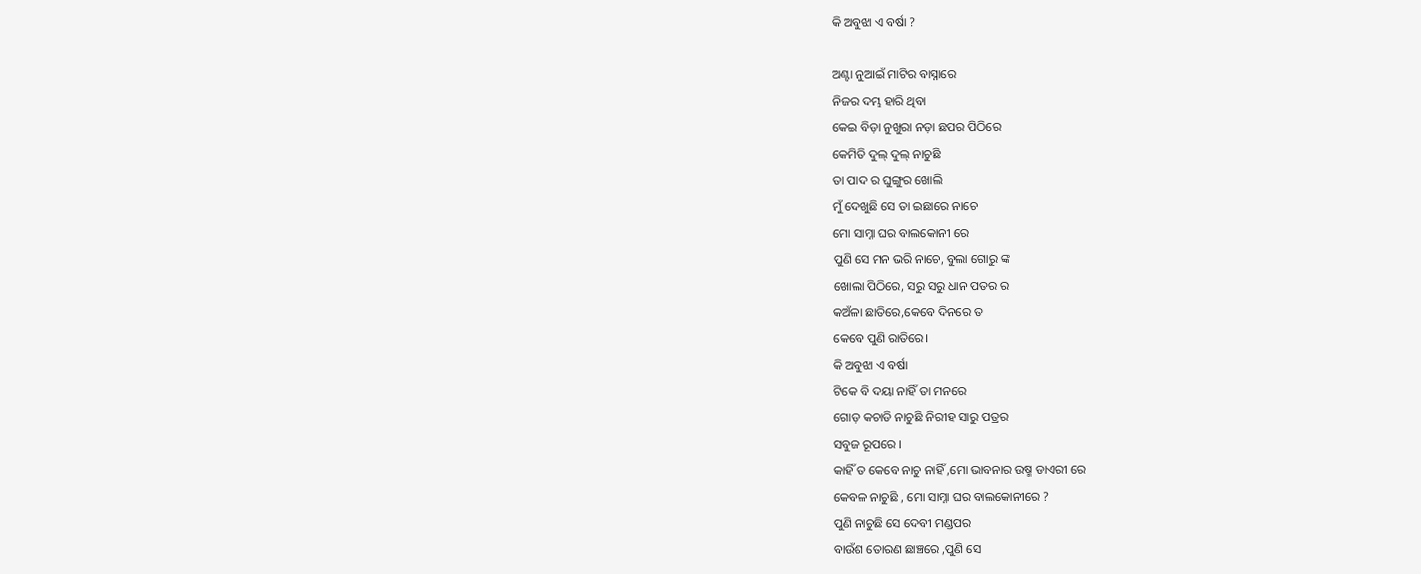କି ଅବୁଝା ଏ ବର୍ଷା ?

ଅଣ୍ଟା ନୁଆଇଁ ମାଟିର ବାସ୍ନାରେ
ନିଜର ଦମ୍ଭ ହାରି ଥିବା
କେଇ ବିଡ଼ା ନୁଖୁରା ନଡ଼ା ଛପର ପିଠିରେ
କେମିତି ଦୁଲ୍ ଦୁଲ୍ ନାଚୁଛି
ତା ପାଦ ର ଘୁଙ୍ଗୁର ଖୋଲି
ମୁଁ ଦେଖୁଛି ସେ ତା ଇଛାରେ ନାଚେ
ମୋ ସାମ୍ନା ଘର ବାଲକୋନୀ ରେ
ପୁଣି ସେ ମନ ଭରି ନାଚେ, ବୁଲା ଗୋରୁ ଙ୍କ
ଖୋଲା ପିଠିରେ, ସରୁ ସରୁ ଧାନ ପତର ର
କଅଁଳା ଛାତିରେ,କେବେ ଦିନରେ ତ
କେବେ ପୁଣି ରାତିରେ।
କି ଅବୁଝା ଏ ବର୍ଷା
ଟିକେ ବି ଦୟା ନାହିଁ ତା ମନରେ
ଗୋଡ଼ କଚାଡି ନାଚୁଛି ନିରୀହ ସାରୁ ପତ୍ରର
ସବୁଜ ରୂପରେ ।
କାହିଁ ତ କେବେ ନାଚୁ ନାହିଁ ,ମୋ ଭାବନାର ଉଷ୍ମ ଡାଏରୀ ରେ
କେବଳ ନାଚୁଛି , ମୋ ସାମ୍ନା ଘର ବାଲକୋନୀରେ ?
ପୁଣି ନାଚୁଛି ସେ ଦେବୀ ମଣ୍ଡପର
ବାଉଁଶ ତୋରଣ ଛାଞ୍ଚରେ ,ପୁଣି ସେ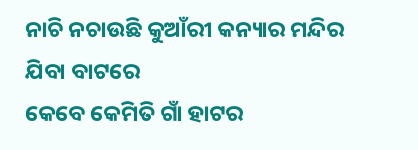ନାଚି ନଚାଉଛି କୁଆଁରୀ କନ୍ୟାର ମନ୍ଦିର ଯିବା ବାଟରେ
କେବେ କେମିତି ଗାଁ ହାଟର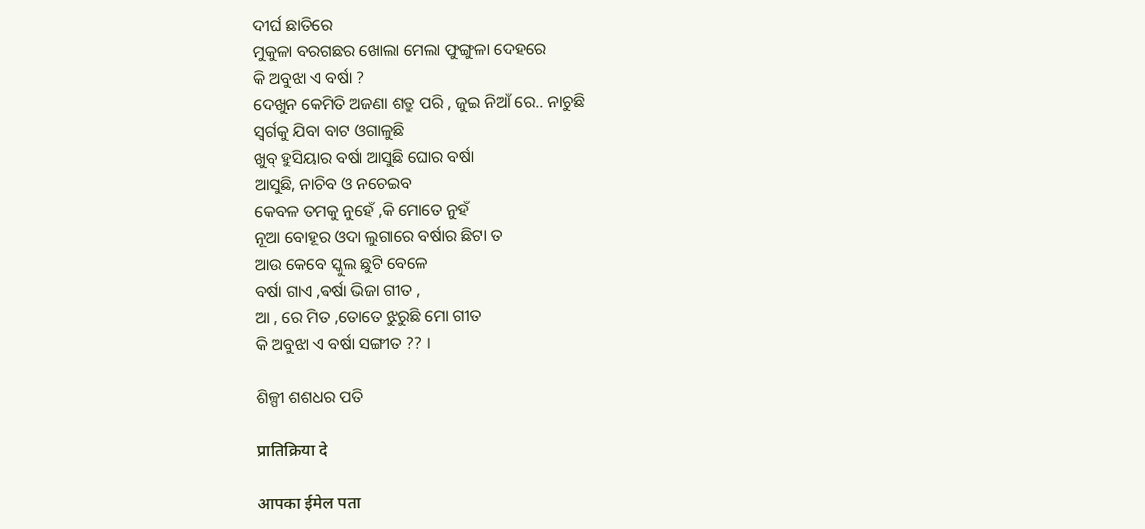ଦୀର୍ଘ ଛାତିରେ
ମୁକୁଳା ବରଗଛର ଖୋଲା ମେଲା ଫୁଙ୍ଗୁଳା ଦେହରେ
କି ଅବୁଝା ଏ ବର୍ଷା ?
ଦେଖୁନ କେମିତି ଅଜଣା ଶତ୍ରୁ ପରି , ଜୁଇ ନିଆଁ ରେ.. ନାଚୁଛି
ସ୍ୱର୍ଗକୁ ଯିବା ବାଟ ଓଗାଳୁଛି
ଖୁବ୍ ହୁସିୟାର ବର୍ଷା ଆସୁଛି ଘୋର ବର୍ଷା
ଆସୁଛି, ନାଚିବ ଓ ନଚେଇବ
କେବଳ ତମକୁ ନୁହେଁ ,କି ମୋତେ ନୁହଁ
ନୂଆ ବୋହୂର ଓଦା ଲୁଗାରେ ବର୍ଷାର ଛିଟା ତ
ଆଉ କେବେ ସ୍କୁଲ ଛୁଟି ବେଳେ
ବର୍ଷା ଗାଏ ,ଵର୍ଷା ଭିଜା ଗୀତ ,
ଆ , ରେ ମିତ ,ତୋତେ ଝୁରୁଛି ମୋ ଗୀତ
କି ଅବୁଝା ଏ ବର୍ଷା ସଙ୍ଗୀତ ?? ।

ଶିଳ୍ପୀ ଶଶଧର ପତି

प्रातिक्रिया दे

आपका ईमेल पता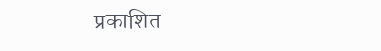प्रकाशित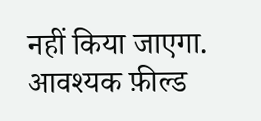नहीं किया जाएगा. आवश्यक फ़ील्ड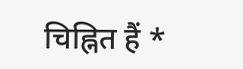चिह्नित हैं *